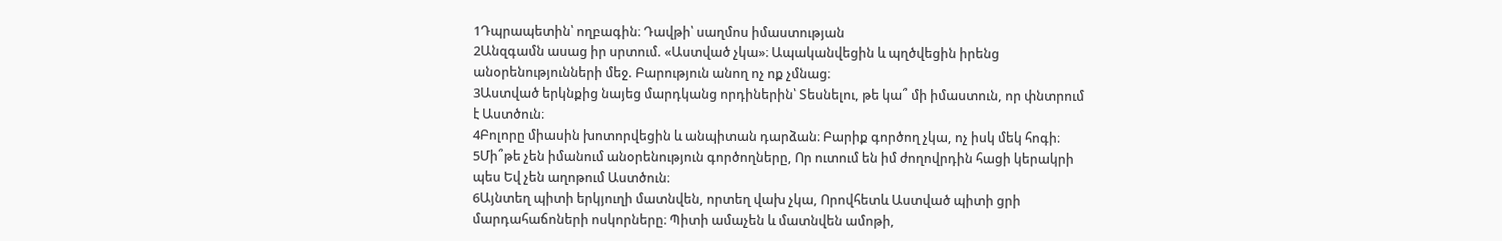1Դպրապետին՝ ողբագին։ Դավթի՝ սաղմոս իմաստության
2Անզգամն ասաց իր սրտում. «Աստված չկա»։ Ապականվեցին և պղծվեցին իրենց անօրենությունների մեջ. Բարություն անող ոչ ոք չմնաց։
3Աստված երկնքից նայեց մարդկանց որդիներին՝ Տեսնելու, թե կա՞ մի իմաստուն, որ փնտրում է Աստծուն։
4Բոլորը միասին խոտորվեցին և անպիտան դարձան։ Բարիք գործող չկա, ոչ իսկ մեկ հոգի։
5Մի՞թե չեն իմանում անօրենություն գործողները, Որ ուտում են իմ ժողովրդին հացի կերակրի պես Եվ չեն աղոթում Աստծուն։
6Այնտեղ պիտի երկյուղի մատնվեն, որտեղ վախ չկա, Որովհետև Աստված պիտի ցրի մարդահաճոների ոսկորները։ Պիտի ամաչեն և մատնվեն ամոթի,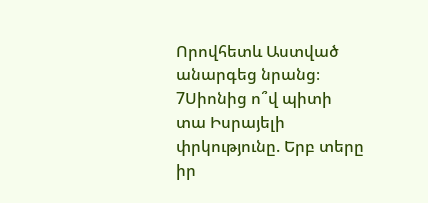Որովհետև Աստված անարգեց նրանց։
7Սիոնից ո՞վ պիտի տա Իսրայելի փրկությունը. Երբ տերը իր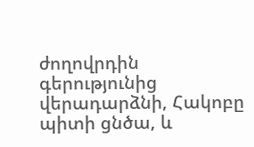ժողովրդին գերությունից վերադարձնի, Հակոբը պիտի ցնծա, և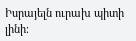Իսրայելն ուրախ պիտի լինի։